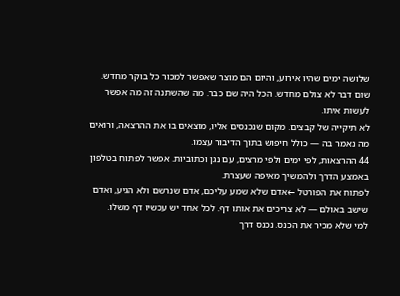שלושה ימים שהיו אירוע, והיום הם מוצר שאפשר למכור כל בוקר מחדש.
שום דבר לא צולם מחדש. הכל היה שם כבר. מה שהשתנה זה מה אפשר לעשות איתו.
לא תיקייה של קבצים. מקום שנכנסים אליו, מוצאים בו את ההרצאה, ורואים מה נאמר בה — כולל חיפוש בתוך הדיבור עצמו.
44 ההרצאות, לפי ימים ולפי מרצים, עם נגן וכתוביות. אפשר לפתוח בטלפון באמצע הדרך ולהמשיך מאיפה שעצרת.
לפתוח את הפורטל ←אדם שלא שמע עליכם, אדם שנרשם ולא הגיע, ואדם שישב באולם — לא צריכים את אותו דף. לכל אחד יש עכשיו דף משלו.
למי שלא מכיר את הכנס. נכנס דרך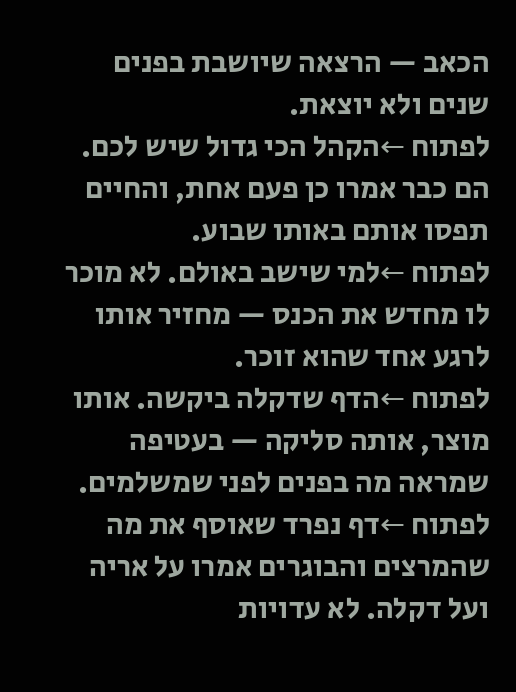הכאב — הרצאה שיושבת בפנים שנים ולא יוצאת.
לפתוח ←הקהל הכי גדול שיש לכם. הם כבר אמרו כן פעם אחת, והחיים תפסו אותם באותו שבוע.
לפתוח ←למי שישב באולם. לא מוכר לו מחדש את הכנס — מחזיר אותו לרגע אחד שהוא זוכר.
לפתוח ←הדף שדקלה ביקשה. אותו מוצר, אותה סליקה — בעטיפה שמראה מה בפנים לפני שמשלמים.
לפתוח ←דף נפרד שאוסף את מה שהמרצים והבוגרים אמרו על אריה ועל דקלה. לא עדויות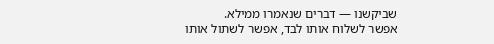שביקשנו — דברים שנאמרו ממילא.
אפשר לשלוח אותו לבד, אפשר לשתול אותו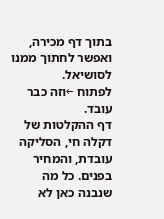בתוך דף מכירה, ואפשר לחתוך ממנו לסושיאל.
לפתוח ←וזה כבר עובד.
דף ההקלטות של דקלה חי, הסליקה עובדת, והמחיר בפנים. כל מה שנבנה כאן לא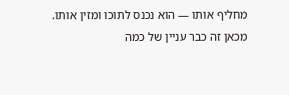מחליף אותו — הוא נכנס לתוכו ומזין אותו.
מכאן זה כבר עניין של כמה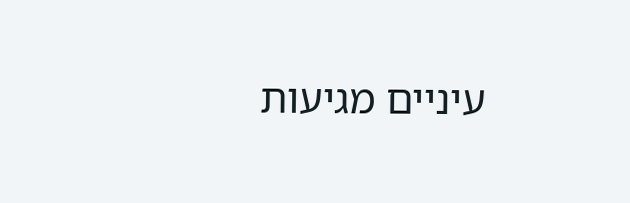עיניים מגיעות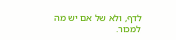לדף, ולא של אם יש מה למכור.